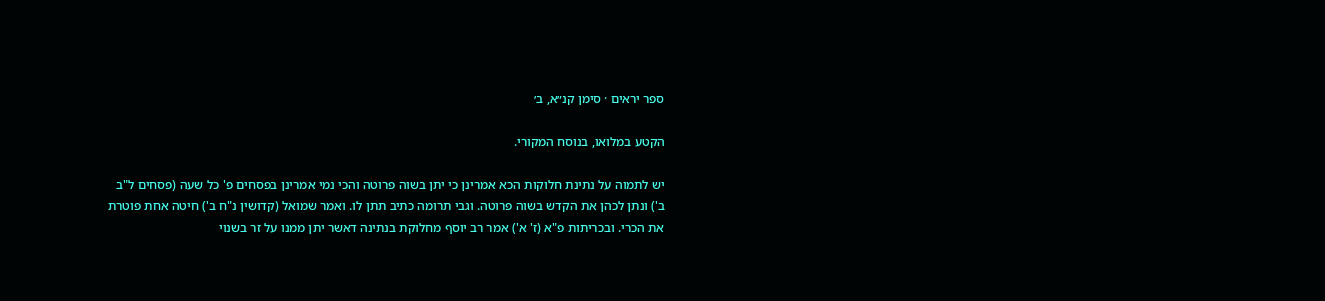ספר יראים · סימן קנ״א, ב׳

הקטע במלואו, בנוסח המקורי.

יש לתמוה על נתינת חלוקות הכא אמרינן כי יתן בשוה פרוטה והכי נמי אמרינן בפסחים פ' כל שעה (פסחים ל"ב ב') ונתן לכהן את הקדש בשוה פרוטה. וגבי תרומה כתיב תתן לו. ואמר שמואל (קדושין נ"ח ב') חיטה אחת פוטרת את הכרי. ובכריתות פ"א (ז' א') אמר רב יוסף מחלוקת בנתינה דאשר יתן ממנו על זר בשנוי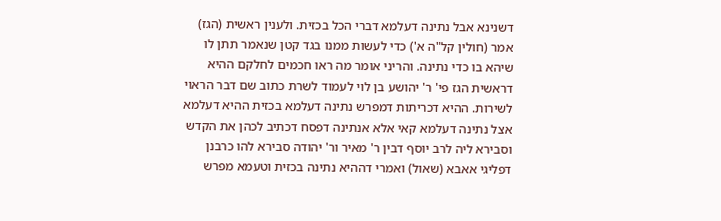דשנינא אבל נתינה דעלמא דברי הכל בכזית. ולענין ראשית (הגז) אמר (חולין קל"ה א') כדי לעשות ממנו בגד קטן שנאמר תתן לו שיהא בו כדי נתינה. והריני אומר מה ראו חכמים לחלקם ההיא דראשית הגז פי' ר' יהושע בן לוי לעמוד לשרת כתוב שם דבר הראוי לשירות. ההיא דכריתות דמפרש נתינה דעלמא בכזית ההיא דעלמא אצל נתינה דעלמא קאי אלא אנתינה דפסח דכתיב לכהן את הקדש וסבירא ליה לרב יוסף דבין ר' מאיר ור' יהודה סבירא להו כרבנן דפליגי אאבא (שאול) ואמרי דההיא נתינה בכזית וטעמא מפרש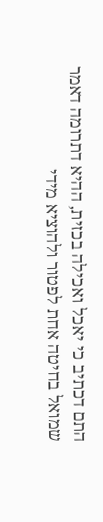התם דכתיב כי יאכל ואכילה בכזית, ההיא דתרומה דאמר שמואל בחיטה אחת לפטור ולהוציא מידי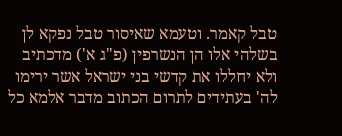טבל קאמר. וטעמא שאיסור טבל נפקא לן בשלהי אלו הן הנשרפין (פ"ג א') מדכתיב ולא יחללו את קדשי בני ישראל אשר ירימו לה' בעתידים לתרום הכתוב מדבר אלמא כל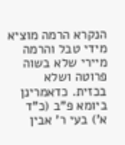הנקרא הרמה מוציא מידי טבל והרמה מיירי שלא בשוה פרוטה ושלא בכזית. כדאמרינן ביומא פ"ב (כ"ד א') בעי ר' אבין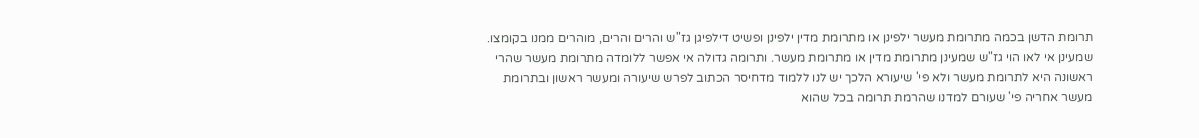תרומת הדשן בכמה מתרומת מעשר ילפינן או מתרומת מדין ילפינן ופשיט דילפיגן גז"ש והרים והרים, מוהרים ממנו בקומצו. שמעינן אי לאו הוי גז"ש שמעינן מתרומת מדין או מתרומת מעשר. ותרומה גדולה אי אפשר ללומדה מתרומת מעשר שהרי ראשונה היא לתרומת מעשר ולא פי' שיעורא הלכך יש לנו ללמוד מדחיסר הכתוב לפרש שיעורה ומעשר ראשון ובתרומת מעשר אחריה פי' שעורם למדנו שהרמת תרומה בכל שהוא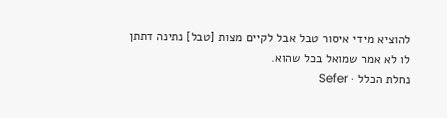להוציא מידי איסור טבל אבל לקיים מצות [טבל] נתינה דתתן לו לא אמר שמואל בכל שהוא.
נחלת הכלל · Sefer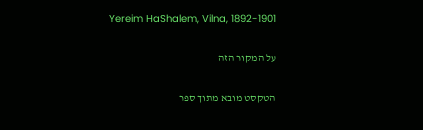Yereim HaShalem, Vilna, 1892-1901

על המקור הזה

הטקסט מובא מתוך ספר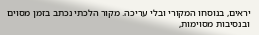יראים, בנוסחו המקורי ובלי עריכה. מקור הלכתי נכתב בזמן מסוים ובנסיבות מסוימות,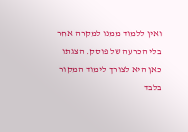ואין ללמוד ממנו למקרה אחר בלי הכרעה של פוסק. הצגתו כאן היא לצורך לימוד המקור בלבד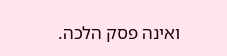ואינה פסק הלכה.